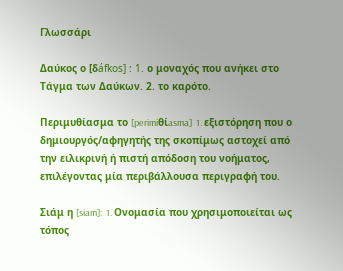Γλωσσάρι

Δαύκος ο [δáfkos] : 1. ο μοναχός που ανήκει στο Τάγμα των Δαύκων. 2. το καρότο.

Περιμυθίασμα το [perimiθίasma]  1. εξιστόρηση που ο δημιουργός/αφηγητής της σκοπίμως αστοχεί από την ειλικρινή ή πιστή απόδοση του νοήματος, επιλέγοντας μία περιβάλλουσα περιγραφή του.

Σιάμ η [siam]:  1. Ονομασία που χρησιμοποιείται ως τόπος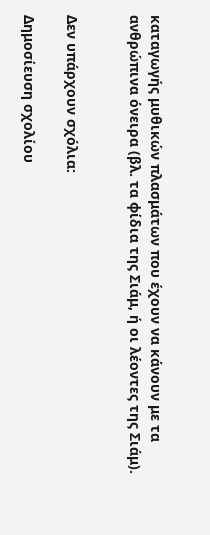καταγωγής μυθικών πλασμάτων που έχουν να κάνουν με τα ανθρώπινα όνειρα (βλ. τα φίδια της Σιάμ, ή οι λέοντες της Σιάμ).


Δεν υπάρχουν σχόλια:

Δημοσίευση σχολίου